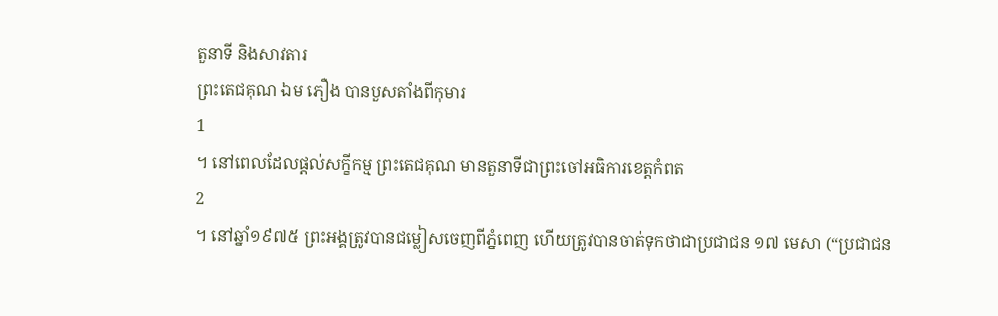តួនាទី និងសាវតារ
ព្រះតេជគុណ ឯម ភឿង បានបួសតាំងពីកុមារ
1
។ នៅពេលដែលផ្តល់សក្ខីកម្ម ព្រះតេជគុណ មានតួនាទីជាព្រះចៅអធិការខេត្តកំពត
2
។ នៅឆ្នាំ១៩៧៥ ព្រះអង្គត្រូវបានជម្លៀសចេញពីភ្នំពេញ ហើយត្រូវបានចាត់ទុកថាជាប្រជាជន ១៧ មេសា (“ប្រជាជន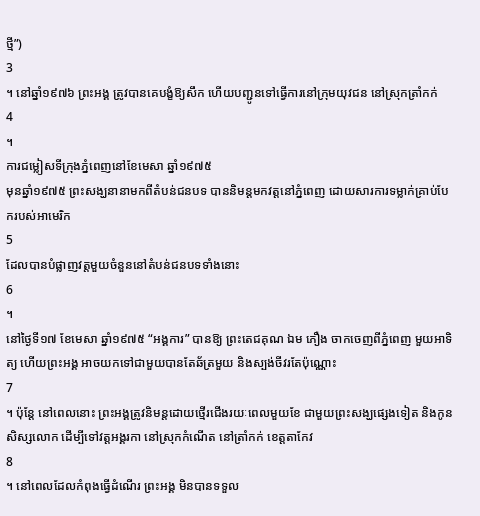ថ្មី”)
3
។ នៅឆ្នាំ១៩៧៦ ព្រះអង្គ ត្រូវបានគេបង្ខំឱ្យសឹក ហើយបញ្ជូនទៅធ្វើការនៅក្រុមយុវជន នៅស្រុកត្រាំកក់
4
។
ការជម្លៀសទីក្រុងភ្នំពេញនៅខែមេសា ឆ្នាំ១៩៧៥
មុនឆ្នាំ១៩៧៥ ព្រះសង្ឃនានាមកពីតំបន់ជនបទ បាននិមន្តមកវត្តនៅភ្នំពេញ ដោយសារការទម្លាក់គ្រាប់បែករបស់អាមេរិក
5
ដែលបានបំផ្លាញវត្តមួយចំនួននៅតំបន់ជនបទទាំងនោះ
6
។
នៅថ្ងៃទី១៧ ខែមេសា ឆ្នាំ១៩៧៥ “អង្គការ” បានឱ្យ ព្រះតេជគុណ ឯម ភឿង ចាកចេញពីភ្នំពេញ មួយអាទិត្យ ហើយព្រះអង្គ អាចយកទៅជាមួយបានតែឆ័ត្រមួយ និងស្បង់ចីវរតែប៉ុណ្ណោះ
7
។ ប៉ុន្តែ នៅពេលនោះ ព្រះអង្គត្រូវនិមន្តដោយថ្មើរជើងរយៈពេលមួយខែ ជាមួយព្រះសង្ឃផ្សេងទៀត និងកូនសិស្សលោក ដើម្បីទៅវត្តអង្គរកា នៅស្រុកកំណើត នៅត្រាំកក់ ខេត្តតាកែវ
8
។ នៅពេលដែលកំពុងធ្វើដំណើរ ព្រះអង្គ មិនបានទទួល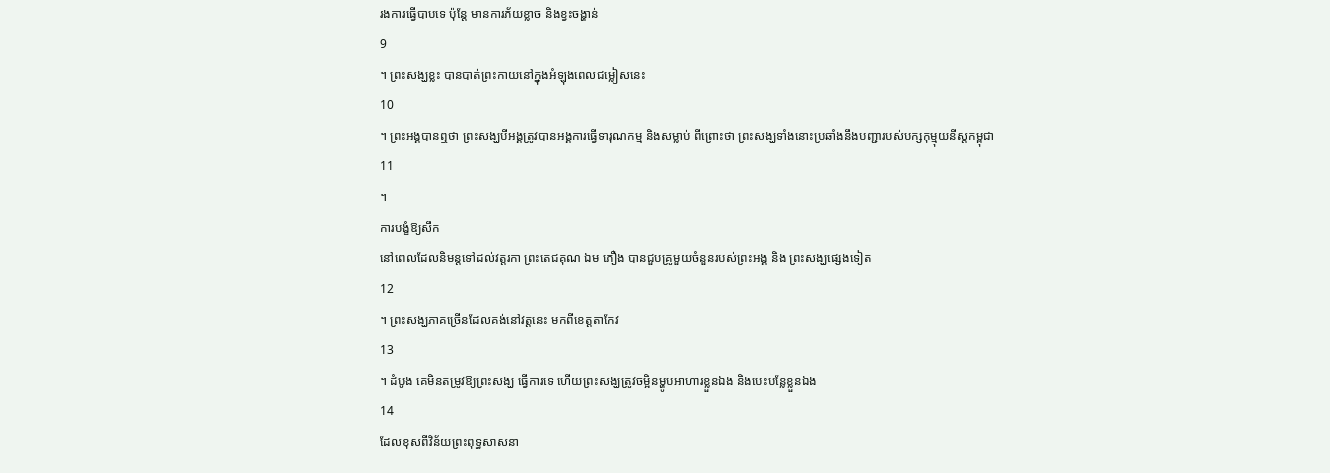រងការធ្វើបាបទេ ប៉ុន្តែ មានការភ័យខ្លាច និងខ្វះចង្ហាន់
9
។ ព្រះសង្ឃខ្លះ បានបាត់ព្រះកាយនៅក្នុងអំឡុងពេលជម្លៀសនេះ
10
។ ព្រះអង្គបានឮថា ព្រះសង្ឃបីអង្គត្រូវបានអង្គការធ្វើទារុណកម្ម និងសម្លាប់ ពីព្រោះថា ព្រះសង្ឃទាំងនោះប្រឆាំងនឹងបញ្ជារបស់បក្សកុម្មុយនីស្តកម្ពុជា
11
។
ការបង្ខំឱ្យសឹក
នៅពេលដែលនិមន្តទៅដល់វត្តរកា ព្រះតេជគុណ ឯម ភឿង បានជួបគ្រូមួយចំនួនរបស់ព្រះអង្គ និង ព្រះសង្ឃផ្សេងទៀត
12
។ ព្រះសង្ឃភាគច្រើនដែលគង់នៅវត្តនេះ មកពីខេត្តតាកែវ
13
។ ដំបូង គេមិនតម្រូវឱ្យព្រះសង្ឃ ធ្វើការទេ ហើយព្រះសង្ឃត្រូវចម្អិនម្ហូបអាហារខ្លួនឯង និងបេះបន្លែខ្លួនឯង
14
ដែលខុសពីវិន័យព្រះពុទ្ធសាសនា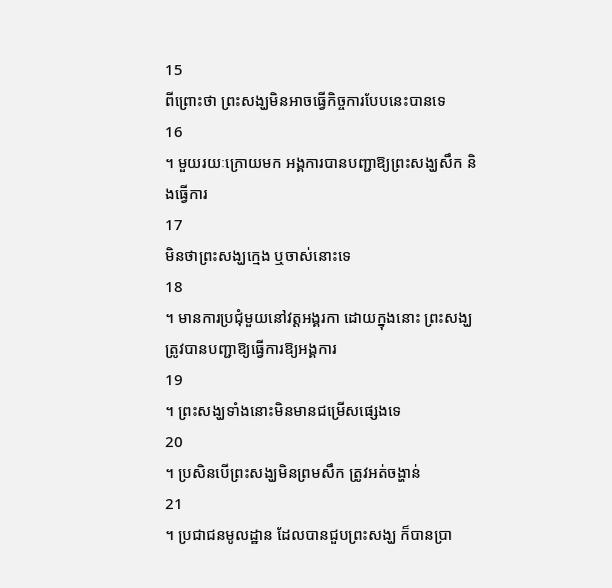15
ពីព្រោះថា ព្រះសង្ឃមិនអាចធ្វើកិច្ចការបែបនេះបានទេ
16
។ មួយរយៈក្រោយមក អង្គការបានបញ្ជាឱ្យព្រះសង្ឃសឹក និងធ្វើការ
17
មិនថាព្រះសង្ឃក្មេង ឬចាស់នោះទេ
18
។ មានការប្រជុំមួយនៅវត្តអង្គរកា ដោយក្នុងនោះ ព្រះសង្ឃត្រូវបានបញ្ជាឱ្យធ្វើការឱ្យអង្គការ
19
។ ព្រះសង្ឃទាំងនោះមិនមានជម្រើសផ្សេងទេ
20
។ ប្រសិនបើព្រះសង្ឃមិនព្រមសឹក ត្រូវអត់ចង្ហាន់
21
។ ប្រជាជនមូលដ្ឋាន ដែលបានជួបព្រះសង្ឃ ក៏បានប្រា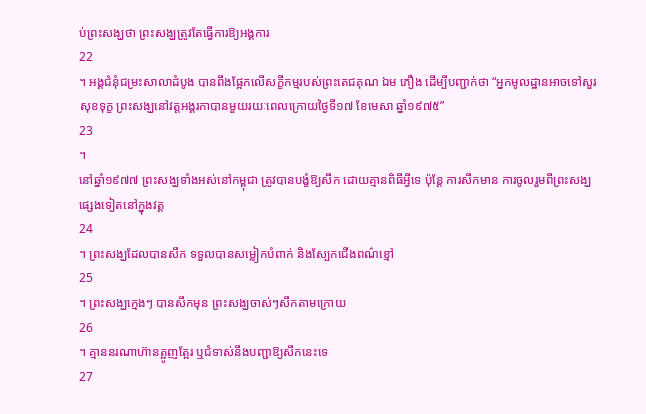ប់ព្រះសង្ឃថា ព្រះសង្ឃត្រូវតែធ្វើការឱ្យអង្គការ
22
។ អង្គជំនុំជម្រះសាលាដំបូង បានពឹងផ្អែកលើសក្ខីកម្មរបស់ព្រះតេជគុណ ឯម ភឿង ដើម្បីបញ្ជាក់ថា “អ្នកមូលដ្ឋានអាចទៅសួរសុខទុក្ខ ព្រះសង្ឃនៅវត្តអង្គរកាបានមួយរយៈពេលក្រោយថ្ងៃទី១៧ ខែមេសា ឆ្នាំ១៩៧៥”
23
។
នៅឆ្នាំ១៩៧៧ ព្រះសង្ឃទាំងអស់នៅកម្ពុជា ត្រូវបានបង្ខំឱ្យសឹក ដោយគ្មានពិធីអ្វីទេ ប៉ុន្តែ ការសឹកមាន ការចូលរួមពីព្រះសង្ឃផ្សេងទៀតនៅក្នុងវត្ត
24
។ ព្រះសង្ឃដែលបានសឹក ទទួលបានសម្លៀកបំពាក់ និងស្បែកជើងពណ៌ខ្មៅ
25
។ ព្រះសង្ឃក្មេងៗ បានសឹកមុន ព្រះសង្ឃចាស់ៗសឹកតាមក្រោយ
26
។ គ្មាននរណាហ៊ានត្អូញត្អែរ ឬជំទាស់នឹងបញ្ជាឱ្យសឹកនេះទេ
27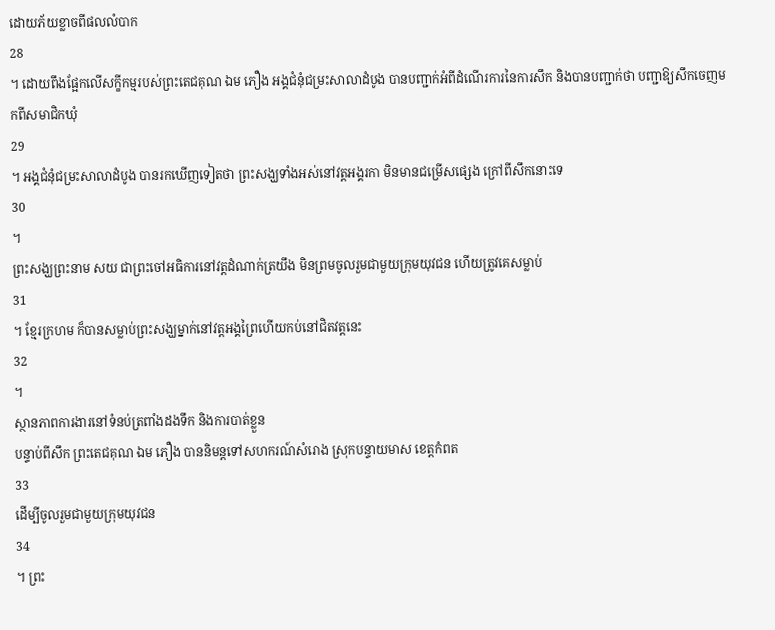ដោយភ័យខ្លាចពីផលលំបាក
28
។ ដោយពឹងផ្អែកលើសក្ខីកម្មរបស់ព្រះតេជគុណ ឯម ភឿង អង្គជំនុំជម្រះសាលាដំបូង បានបញ្ជាក់អំពីដំណើរការនៃការសឹក និងបានបញ្ជាក់ថា បញ្ជាឱ្យសឹកចេញមកពីសមាជិកឃុំ
29
។ អង្គជំនុំជម្រះសាលាដំបូង បានរកឃើញទៀតថា ព្រះសង្ឃទាំងអស់នៅវត្តអង្គរកា មិនមានជម្រើសផ្សេង ក្រៅពីសឹកនោះទេ
30
។
ព្រះសង្ឃព្រះនាម សយ ជាព្រះចៅអធិការនៅវត្តដំណាក់ត្រយឹង មិនព្រមចូលរួមជាមួយក្រុមយុវជន ហើយត្រូវគេសម្លាប់
31
។ ខ្មែរក្រហម ក៏បានសម្លាប់ព្រះសង្ឃម្នាក់នៅវត្តអង្គព្រៃហើយកប់នៅជិតវត្តនេះ
32
។
ស្ថានភាពការងារនៅទំនប់ត្រពាំងដងទឹក និងការបាត់ខ្លួន
បន្ទាប់ពីសឹក ព្រះតេជគុណ ឯម ភឿង បាននិមន្តទៅសហករណ៍សំរោង ស្រុកបន្ទាយមាស ខេត្តកំពត
33
ដើម្បីចូលរួមជាមួយក្រុមយុវជន
34
។ ព្រះ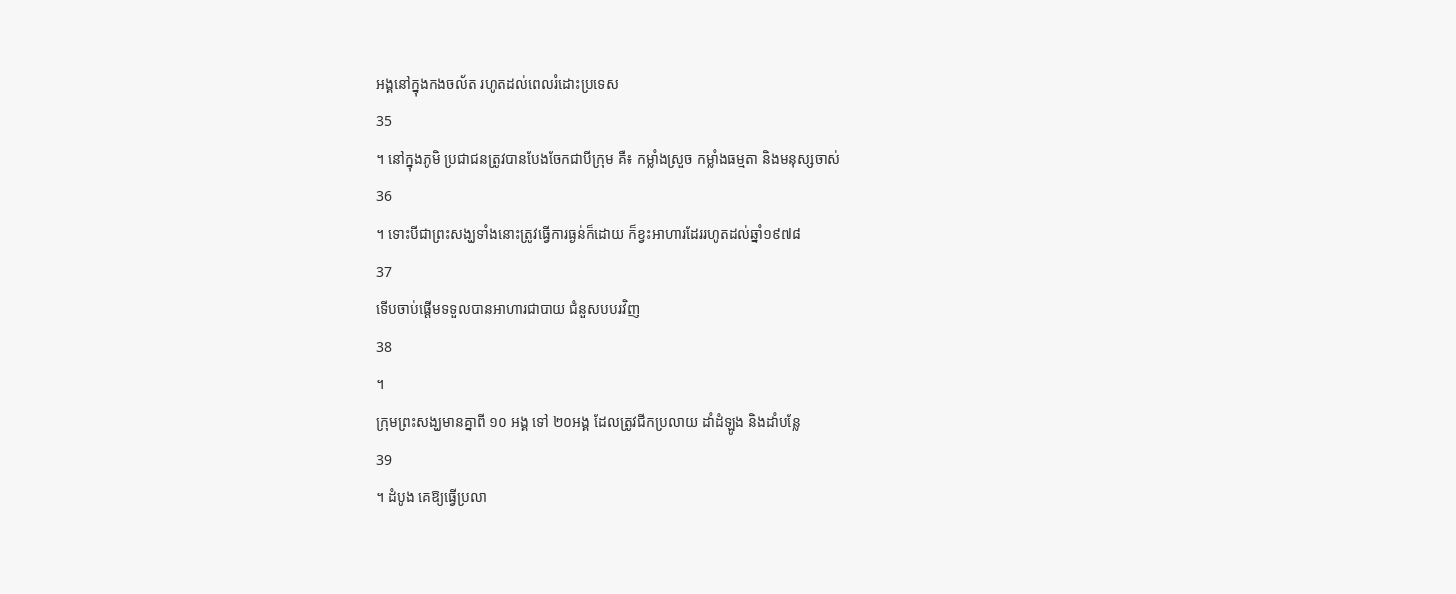អង្គនៅក្នុងកងចល័ត រហូតដល់ពេលរំដោះប្រទេស
35
។ នៅក្នុងភូមិ ប្រជាជនត្រូវបានបែងចែកជាបីក្រុម គឺ៖ កម្លាំងស្រួច កម្លាំងធម្មតា និងមនុស្សចាស់
36
។ ទោះបីជាព្រះសង្ឃទាំងនោះត្រូវធ្វើការធ្ងន់ក៏ដោយ ក៏ខ្វះអាហារដែររហូតដល់ឆ្នាំ១៩៧៨
37
ទើបចាប់ផ្តើមទទួលបានអាហារជាបាយ ជំនួសបបរវិញ
38
។
ក្រុមព្រះសង្ឃមានគ្នាពី ១០ អង្គ ទៅ ២០អង្គ ដែលត្រូវជីកប្រលាយ ដាំដំឡូង និងដាំបន្លែ
39
។ ដំបូង គេឱ្យធ្វើប្រលា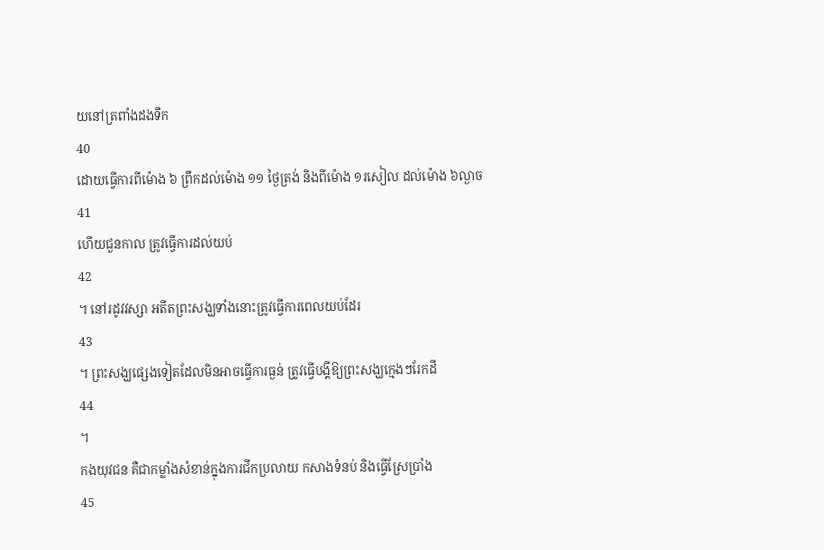យនៅត្រពាំងដងទឹក
40
ដោយធ្វើការពីម៉ោង ៦ ព្រឹកដល់ម៉ោង ១១ ថ្ងៃត្រង់ និងពីម៉ោង ១រសៀល ដល់ម៉ោង ៦ល្ងាច
41
ហើយជួនកាល ត្រូវធ្វើការដល់យប់
42
។ នៅរដូវវស្សា អតីតព្រះសង្ឃទាំងនោះត្រូវធ្វើការពេលយប់ដែរ
43
។ ព្រះសង្ឃផ្សេងទៀតដែលមិនអាចធ្វើការធ្ងន់ ត្រូវធ្វើបង្គីឱ្យព្រះសង្ឃក្មេងៗរែកដី
44
។
កងយុវជន គឺជាកម្លាំងសំខាន់ក្នុងការជីកប្រលាយ កសាងទំនប់ និងធ្វើស្រែប្រាំង
45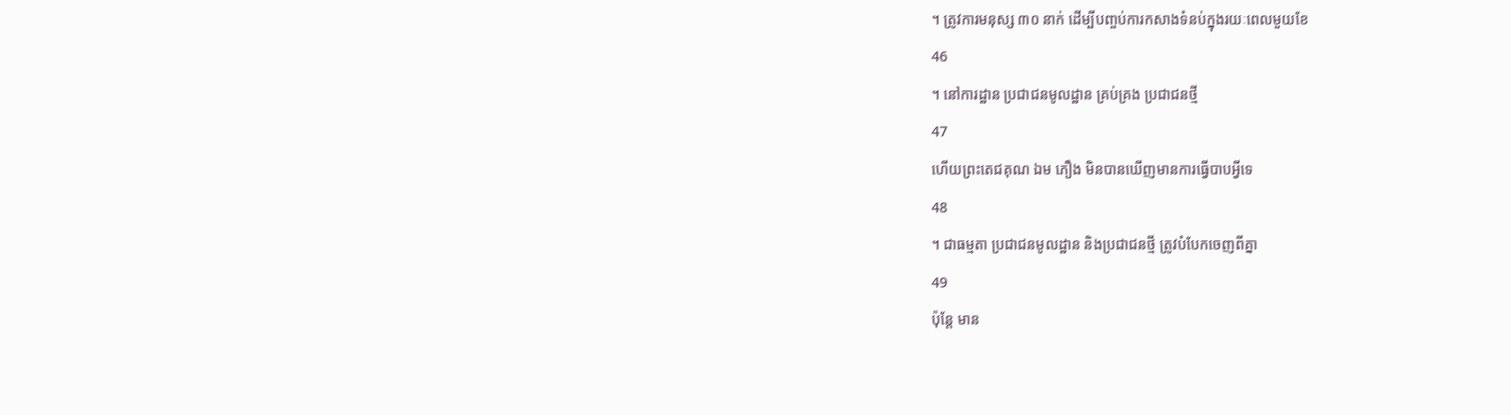។ ត្រូវការមនុស្ស ៣០ នាក់ ដើម្បីបញ្ចប់ការកសាងទំនប់ក្នុងរយៈពេលមួយខែ
46
។ នៅការដ្ឋាន ប្រជាជនមូលដ្ឋាន គ្រប់គ្រង ប្រជាជនថ្មី
47
ហើយព្រះតេជគុណ ឯម ភឿង មិនបានឃើញមានការធ្វើបាបអ្វីទេ
48
។ ជាធម្មតា ប្រជាជនមូលដ្ឋាន និងប្រជាជនថ្មី ត្រូវបំបែកចេញពីគ្នា
49
ប៉ុន្តែ មាន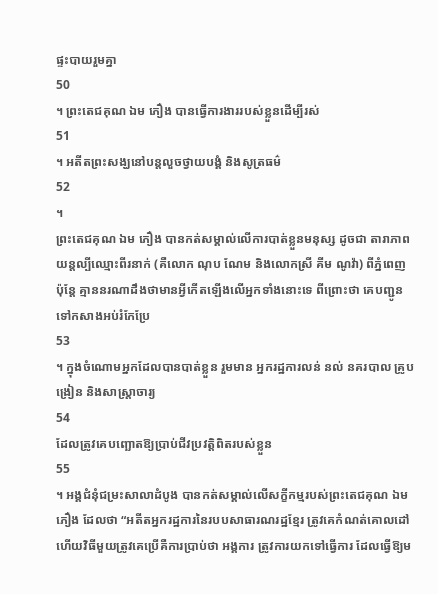ផ្ទះបាយរួមគ្នា
50
។ ព្រះតេជគុណ ឯម ភឿង បានធ្វើការងាររបស់ខ្លួនដើម្បីរស់
51
។ អតីតព្រះសង្ឃនៅបន្តលួចថ្វាយបង្គំ និងសូត្រធម៌
52
។
ព្រះតេជគុណ ឯម ភឿង បានកត់សម្គាល់លើការបាត់ខ្លួនមនុស្ស ដូចជា តារាភាពយន្តល្បីឈ្មោះពីរនាក់ (គឺលោក ណុប ណែម និងលោកស្រី គីម ណូវ៉ា) ពីភ្នំពេញ ប៉ុន្តែ គ្មាននរណាដឹងថាមានអ្វីកើតឡើងលើអ្នកទាំងនោះទេ ពីព្រោះថា គេបញ្ជូនទៅកសាងអប់រំកែប្រែ
53
។ ក្នុងចំណោមអ្នកដែលបានបាត់ខ្លួន រួមមាន អ្នករដ្ឋការលន់ នល់ នគរបាល គ្រូបង្រៀន និងសាស្ត្រាចារ្យ
54
ដែលត្រូវគេបញ្ឆោតឱ្យប្រាប់ជីវប្រវត្តិពិតរបស់ខ្លួន
55
។ អង្គជំនុំជម្រះសាលាដំបូង បានកត់សម្គាល់លើសក្ខីកម្មរបស់ព្រះតេជគុណ ឯម ភឿង ដែលថា “អតីតអ្នករដ្ឋការនៃរបបសាធារណរដ្ឋខ្មែរ ត្រូវគេកំណត់គោលដៅ ហើយវិធីមួយត្រូវគេប្រើគឺការប្រាប់ថា អង្គការ ត្រូវការយកទៅធ្វើការ ដែលធ្វើឱ្យម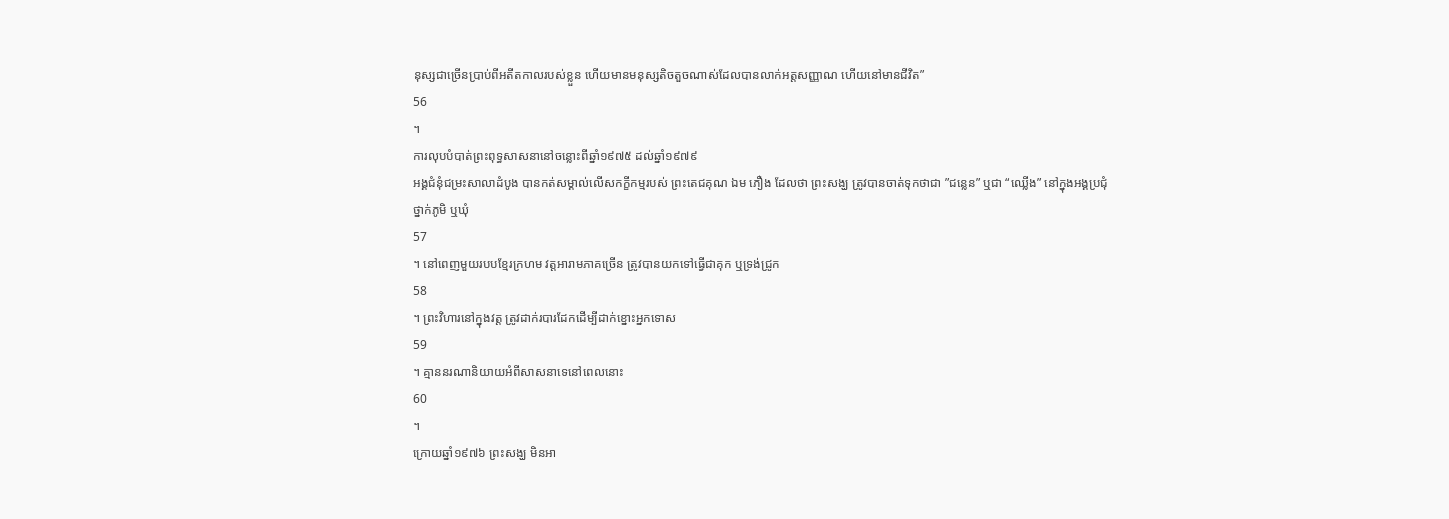នុស្សជាច្រើនប្រាប់ពីអតីតកាលរបស់ខ្លួន ហើយមានមនុស្សតិចតួចណាស់ដែលបានលាក់អត្តសញ្ញាណ ហើយនៅមានជីវិត”
56
។
ការលុបបំបាត់ព្រះពុទ្ធសាសនានៅចន្លោះពីឆ្នាំ១៩៧៥ ដល់ឆ្នាំ១៩៧៩
អង្គជំនុំជម្រះសាលាដំបូង បានកត់សម្គាល់លើសកក្ខីកម្មរបស់ ព្រះតេជគុណ ឯម ភឿង ដែលថា ព្រះសង្ឃ ត្រូវបានចាត់ទុកថាជា ”ជន្លេន” ឬជា “ឈ្លើង” នៅក្នុងអង្គប្រជុំថ្នាក់ភូមិ ឬឃុំ
57
។ នៅពេញមួយរបបខ្មែរក្រហម វត្តអារាមភាគច្រើន ត្រូវបានយកទៅធ្វើជាគុក ឬទ្រង់ជ្រូក
58
។ ព្រះវិហារនៅក្នុងវត្ត ត្រូវដាក់របារដែកដើម្បីដាក់ខ្នោះអ្នកទោស
59
។ គ្មាននរណានិយាយអំពីសាសនាទេនៅពេលនោះ
60
។
ក្រោយឆ្នាំ១៩៧៦ ព្រះសង្ឃ មិនអា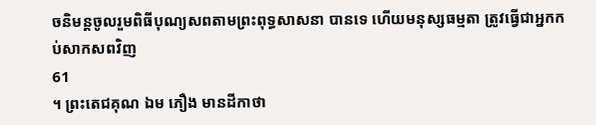ចនិមន្តចូលរួមពិធីបុណ្យសពតាមព្រះពុទ្ធសាសនា បានទេ ហើយមនុស្សធម្មតា ត្រូវធ្វើជាអ្នកកប់សាកសពវិញ
61
។ ព្រះតេជគុណ ឯម ភឿង មានដីកាថា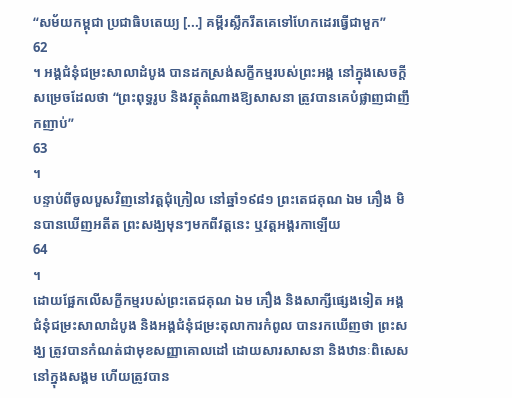“សម័យកម្ពុជា ប្រជាធិបតេយ្យ [...] គម្ពីរស្លឹករឹតគេទៅហែកដេរធ្វើជាមួក”
62
។ អង្គជំនុំជម្រះសាលាដំបូង បានដកស្រង់សក្ខីកម្មរបស់ព្រះអង្គ នៅក្នុងសេចក្តីសម្រេចដែលថា “ព្រះពុទ្ធរូប និងវត្ថុតំណាងឱ្យសាសនា ត្រូវបានគេបំផ្លាញជាញឹកញាប់”
63
។
បន្ទាប់ពីចូលបួសវិញនៅវត្តជុំក្រៀល នៅឆ្នាំ១៩៨១ ព្រះតេជគុណ ឯម ភឿង មិនបានឃើញអតីត ព្រះសង្ឃមុនៗមកពីវត្តនេះ ឬវត្តអង្គរកាឡើយ
64
។
ដោយផ្អែកលើសក្ខីកម្មរបស់ព្រះតេជគុណ ឯម ភឿង និងសាក្សីផ្សេងទៀត អង្គជំនុំជម្រះសាលាដំបូង និងអង្គជំនុំជម្រះតុលាការកំពូល បានរកឃើញថា ព្រះសង្ឃ ត្រូវបានកំណត់ជាមុខសញ្ញាគោលដៅ ដោយសារសាសនា និងឋានៈពិសេសនៅក្នុងសង្គម ហើយត្រូវបាន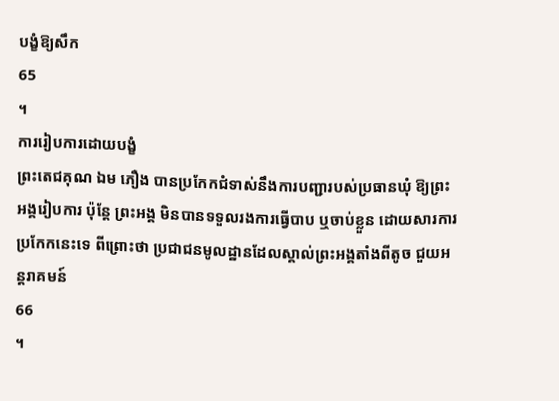បង្ខំឱ្យសឹក
65
។
ការរៀបការដោយបង្ខំ
ព្រះតេជគុណ ឯម ភឿង បានប្រកែកជំទាស់នឹងការបញ្ជារបស់ប្រធានឃុំ ឱ្យព្រះអង្គរៀបការ ប៉ុន្តែ ព្រះអង្គ មិនបានទទួលរងការធ្វើបាប ឬចាប់ខ្លួន ដោយសារការប្រកែកនេះទេ ពីព្រោះថា ប្រជាជនមូលដ្ឋានដែលស្គាល់ព្រះអង្គតាំងពីតូច ជួយអន្តរាគមន៍
66
។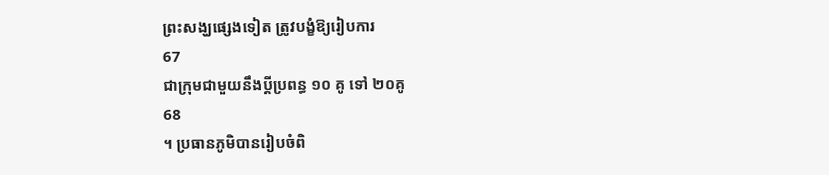ព្រះសង្ឃផ្សេងទៀត ត្រូវបង្ខំឱ្យរៀបការ
67
ជាក្រុមជាមួយនឹងប្តីប្រពន្ធ ១០ គូ ទៅ ២០គូ
68
។ ប្រធានភូមិបានរៀបចំពិ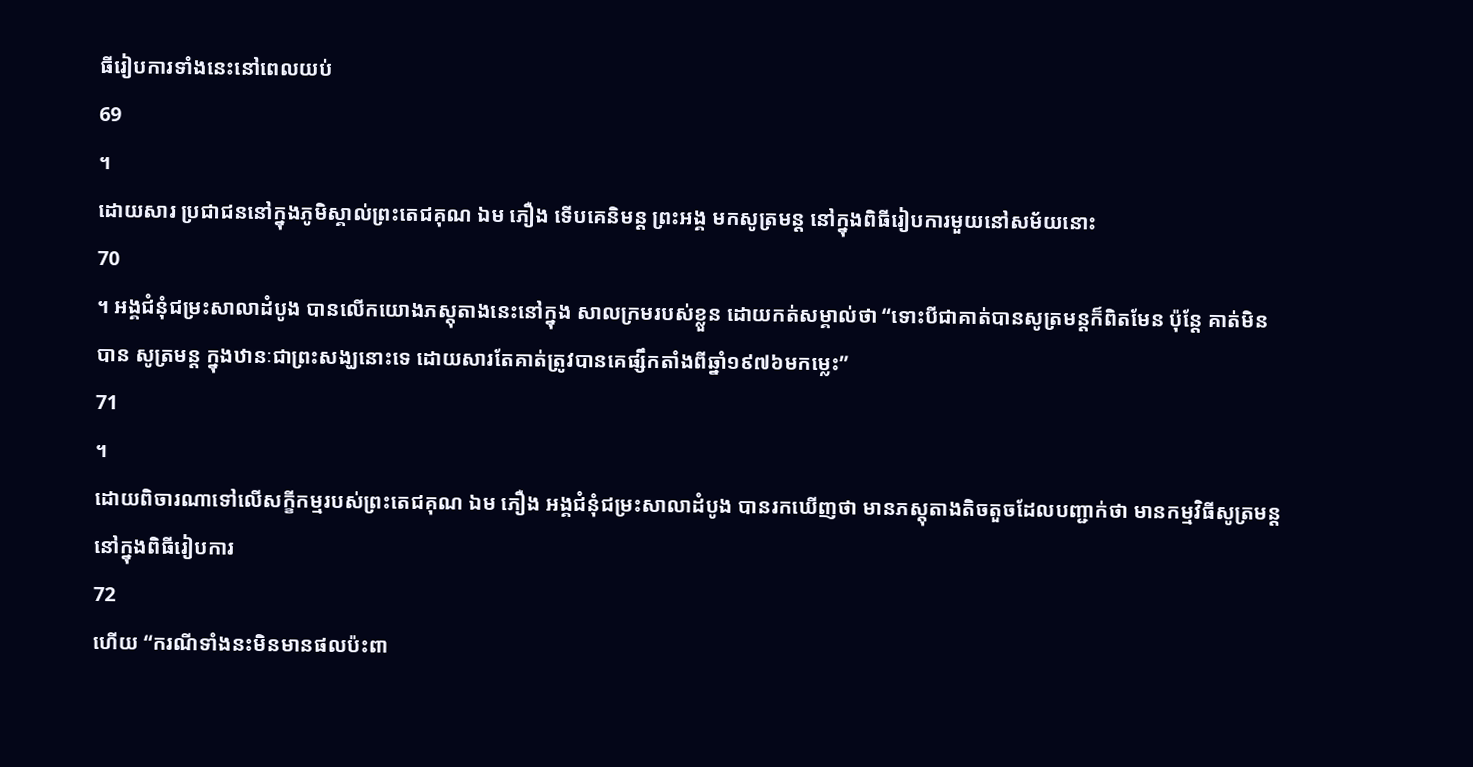ធីរៀបការទាំងនេះនៅពេលយប់
69
។
ដោយសារ ប្រជាជននៅក្នុងភូមិស្គាល់ព្រះតេជគុណ ឯម ភឿង ទើបគេនិមន្ត ព្រះអង្គ មកសូត្រមន្ត នៅក្នុងពិធីរៀបការមួយនៅសម័យនោះ
70
។ អង្គជំនុំជម្រះសាលាដំបូង បានលើកយោងភស្តុតាងនេះនៅក្នុង សាលក្រមរបស់ខ្លួន ដោយកត់សម្គាល់ថា “ទោះបីជាគាត់បានសូត្រមន្តក៏ពិតមែន ប៉ុន្តែ គាត់មិនបាន សូត្រមន្ត ក្នុងឋានៈជាព្រះសង្ឃនោះទេ ដោយសារតែគាត់ត្រូវបានគេផ្សឹកតាំងពីឆ្នាំ១៩៧៦មកម្លេះ”
71
។
ដោយពិចារណាទៅលើសក្ខីកម្មរបស់ព្រះតេជគុណ ឯម ភឿង អង្គជំនុំជម្រះសាលាដំបូង បានរកឃើញថា មានភស្តុតាងតិចតួចដែលបញ្ជាក់ថា មានកម្មវិធីសូត្រមន្តនៅក្នុងពិធីរៀបការ
72
ហើយ “ករណីទាំងនះមិនមានផលប៉ះពា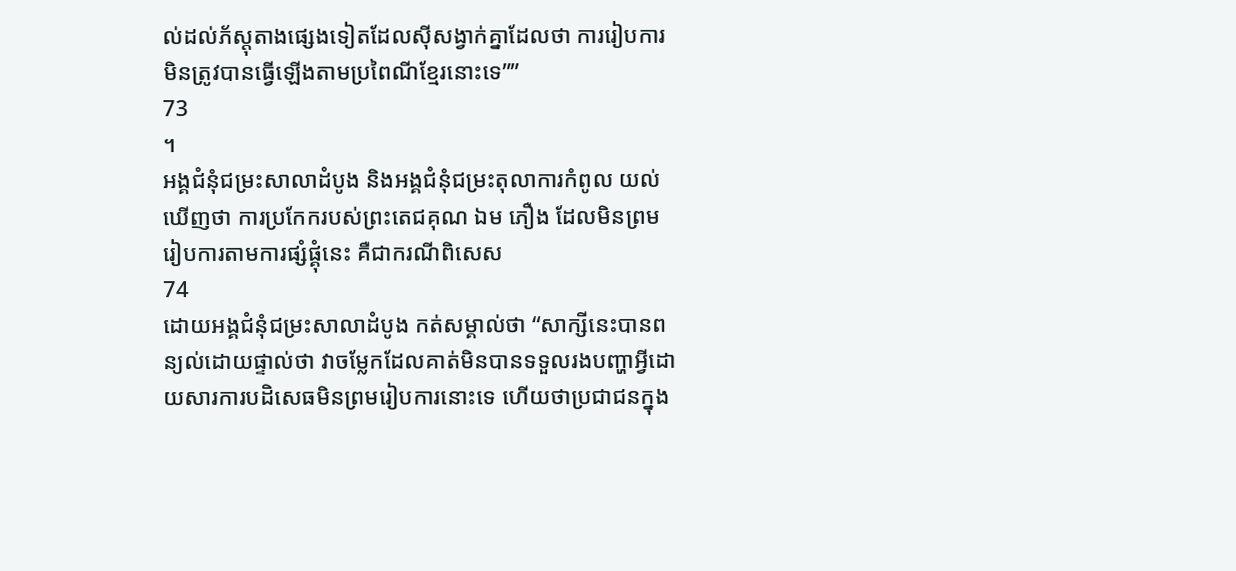ល់ដល់ភ័ស្តុតាងផ្សេងទៀតដែលស៊ីសង្វាក់គ្នាដែលថា ការរៀបការមិនត្រូវបានធ្វើឡើងតាមប្រពៃណីខ្មែរនោះទេ””
73
។
អង្គជំនុំជម្រះសាលាដំបូង និងអង្គជំនុំជម្រះតុលាការកំពូល យល់ឃើញថា ការប្រកែករបស់ព្រះតេជគុណ ឯម ភឿង ដែលមិនព្រមរៀបការតាមការផ្សំផ្គុំនេះ គឺជាករណីពិសេស
74
ដោយអង្គជំនុំជម្រះសាលាដំបូង កត់សម្គាល់ថា “សាក្សីនេះបានពន្យល់ដោយផ្ទាល់ថា វាចម្លែកដែលគាត់មិនបានទទួលរងបញ្ហាអ្វីដោយសារការបដិសេធមិនព្រមរៀបការនោះទេ ហើយថាប្រជាជនក្នុង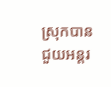ស្រុកបានជួយអន្តរ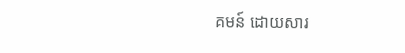គមន៍ ដោយសារ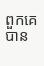ពួកគេបាន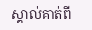ស្គាល់គាត់ពី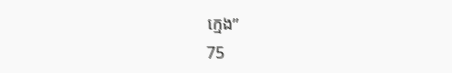ក្មេង”
75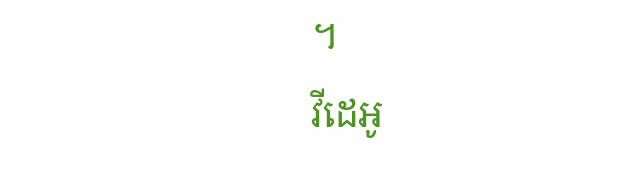។
វីដេអូ